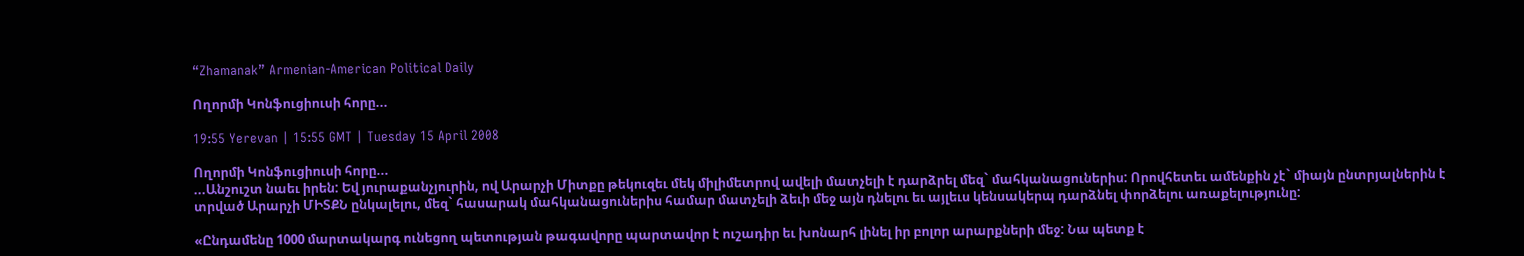“Zhamanak” Armenian-American Political Daily

Ողորմի Կոնֆուցիուսի հորը...

19:55 Yerevan | 15:55 GMT | Tuesday 15 April 2008

Ողորմի Կոնֆուցիուսի հորը...
...Անշուշտ նաեւ իրեն: Եվ յուրաքանչյուրին, ով Արարչի Միտքը թեկուզեւ մեկ միլիմետրով ավելի մատչելի է դարձրել մեզ` մահկանացուներիս: Որովհետեւ ամենքին չէ` միայն ընտրյալներին է տրված Արարչի ՄԻՏՔՆ ընկալելու, մեզ` հասարակ մահկանացուներիս համար մատչելի ձեւի մեջ այն դնելու եւ այլեւս կենսակերպ դարձնել փորձելու առաքելությունը:

«Ընդամենը 1000 մարտակարգ ունեցող պետության թագավորը պարտավոր է ուշադիր եւ խոնարհ լինել իր բոլոր արարքների մեջ: Նա պետք է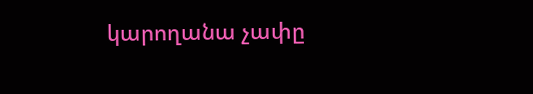կարողանա չափը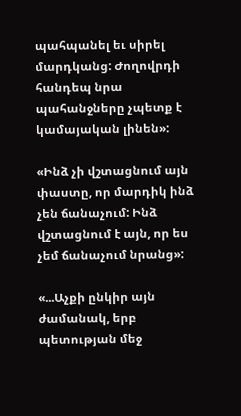պահպանել եւ սիրել մարդկանց: Ժողովրդի հանդեպ նրա պահանջները չպետք է կամայական լինեն»:

«Ինձ չի վշտացնում այն փաստը, որ մարդիկ ինձ չեն ճանաչում: Ինձ վշտացնում է այն, որ ես չեմ ճանաչում նրանց»:

«...Աչքի ընկիր այն ժամանակ, երբ պետության մեջ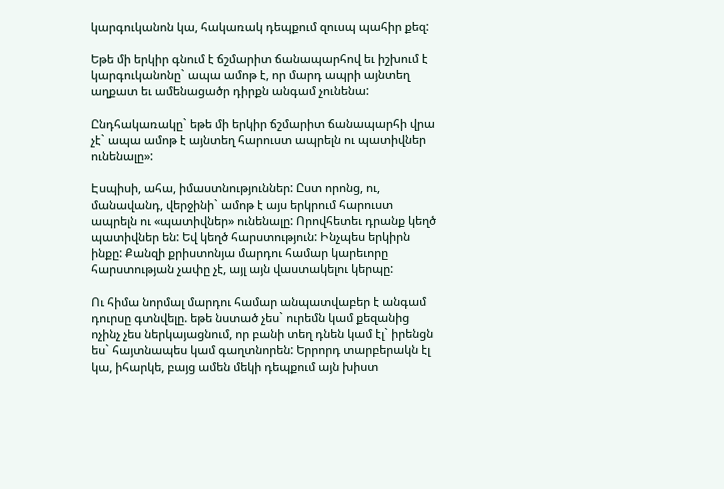կարգուկանոն կա, հակառակ դեպքում զուսպ պահիր քեզ:

Եթե մի երկիր գնում է ճշմարիտ ճանապարհով եւ իշխում է կարգուկանոնը` ապա ամոթ է, որ մարդ ապրի այնտեղ աղքատ եւ ամենացածր դիրքն անգամ չունենա:

Ընդհակառակը` եթե մի երկիր ճշմարիտ ճանապարհի վրա չէ` ապա ամոթ է այնտեղ հարուստ ապրելն ու պատիվներ ունենալը»:

Էսպիսի, ահա, իմաստնություններ: Ըստ որոնց, ու, մանավանդ, վերջինի` ամոթ է այս երկրում հարուստ ապրելն ու «պատիվներ» ունենալը: Որովհետեւ դրանք կեղծ պատիվներ են: Եվ կեղծ հարստություն: Ինչպես երկիրն ինքը: Քանզի քրիստոնյա մարդու համար կարեւորը հարստության չափը չէ, այլ այն վաստակելու կերպը:

Ու հիմա նորմալ մարդու համար անպատվաբեր է անգամ դուրսը գտնվելը. եթե նստած չես` ուրեմն կամ քեզանից ոչինչ չես ներկայացնում, որ բանի տեղ դնեն կամ էլ` իրենցն ես` հայտնապես կամ գաղտնորեն: Երրորդ տարբերակն էլ կա, իհարկե, բայց ամեն մեկի դեպքում այն խիստ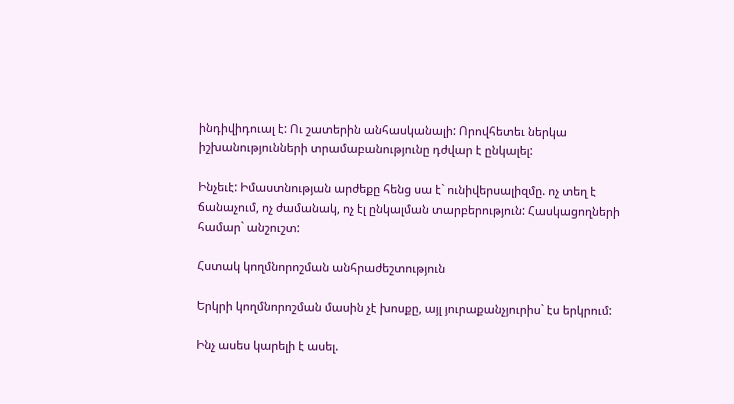ինդիվիդուալ է: Ու շատերին անհասկանալի: Որովհետեւ ներկա իշխանությունների տրամաբանությունը դժվար է ընկալել:

Ինչեւէ: Իմաստնության արժեքը հենց սա է` ունիվերսալիզմը. ոչ տեղ է ճանաչում, ոչ ժամանակ, ոչ էլ ընկալման տարբերություն: Հասկացողների համար` անշուշտ:

Հստակ կողմնորոշման անհրաժեշտություն

Երկրի կողմնորոշման մասին չէ խոսքը, այլ յուրաքանչյուրիս` էս երկրում:

Ինչ ասես կարելի է ասել.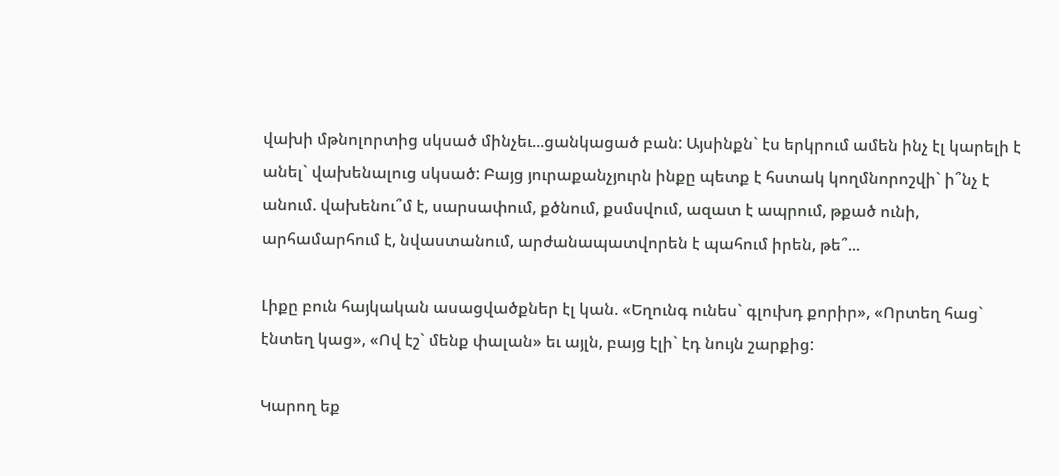վախի մթնոլորտից սկսած մինչեւ...ցանկացած բան: Այսինքն` էս երկրում ամեն ինչ էլ կարելի է անել` վախենալուց սկսած: Բայց յուրաքանչյուրն ինքը պետք է հստակ կողմնորոշվի` ի՞նչ է անում. վախենու՞մ է, սարսափում, քծնում, քսմսվում, ազատ է ապրում, թքած ունի, արհամարհում է, նվաստանում, արժանապատվորեն է պահում իրեն, թե՞...

Լիքը բուն հայկական ասացվածքներ էլ կան. «Եղունգ ունես` գլուխդ քորիր», «Որտեղ հաց` էնտեղ կաց», «Ով էշ` մենք փալան» եւ այլն, բայց էլի` էդ նույն շարքից:

Կարող եք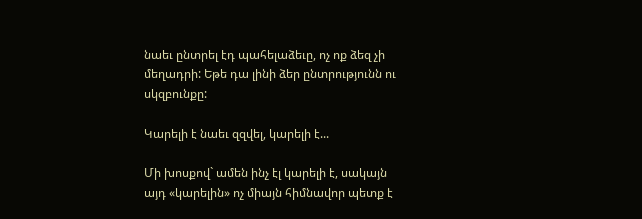նաեւ ընտրել էդ պահելաձեւը, ոչ ոք ձեզ չի մեղադրի: Եթե դա լինի ձեր ընտրությունն ու սկզբունքը:

Կարելի է նաեւ զզվել, կարելի է...

Մի խոսքով` ամեն ինչ էլ կարելի է, սակայն այդ «կարելին» ոչ միայն հիմնավոր պետք է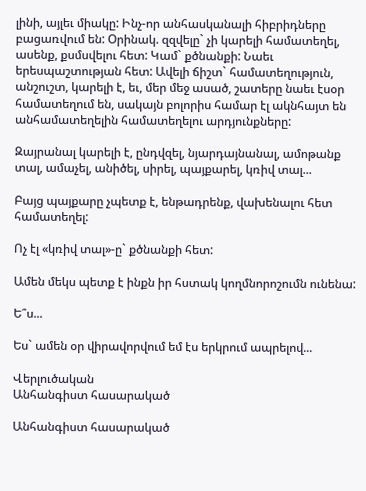լինի, այլեւ միակը: Ինչ-որ անհասկանալի հիբրիդները բացառվում են: Օրինակ. զզվելը` չի կարելի համատեղել, ասենք, քսմսվելու հետ: Կամ` քծնանքի: Նաեւ երեսպաշտության հետ: Ավելի ճիշտ` համատեղություն, անշուշտ, կարելի է, եւ, մեր մեջ ասած, շատերը նաեւ էսօր համատեղում են, սակայն բոլորիս համար էլ ակնհայտ են անհամատեղելին համատեղելու արդյունքները:

Զայրանալ կարելի է, ընդվզել, նյարդայնանալ, ամոթանք տալ, ամաչել, անիծել, սիրել, պայքարել, կռիվ տալ...

Բայց պայքարը չպետք է, ենթադրենք, վախենալու հետ համատեղել:

Ոչ էլ «կռիվ տալ»-ը` քծնանքի հետ:

Ամեն մեկս պետք է ինքն իր հստակ կողմնորոշումն ունենա:

Ե՞ս...

Ես` ամեն օր վիրավորվում եմ էս երկրում ապրելով...

Վերլուծական
Անհանգիստ հասարակած

Անհանգիստ հասարակած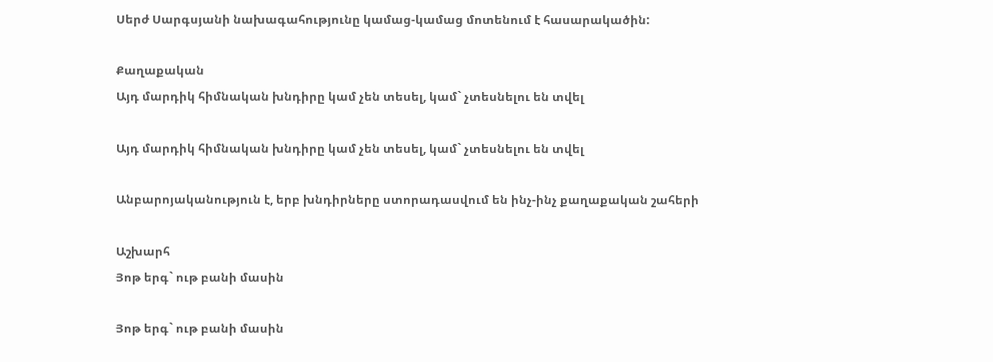Սերժ Սարգսյանի նախագահությունը կամաց-կամաց մոտենում է հասարակածին:

Քաղաքական
Այդ մարդիկ հիմնական խնդիրը կամ չեն տեսել, կամ` չտեսնելու են տվել

Այդ մարդիկ հիմնական խնդիրը կամ չեն տեսել, կամ` չտեսնելու են տվել

Անբարոյականություն է, երբ խնդիրները ստորադասվում են ինչ-ինչ քաղաքական շահերի

Աշխարհ
Յոթ երգ` ութ բանի մասին

Յոթ երգ` ութ բանի մասին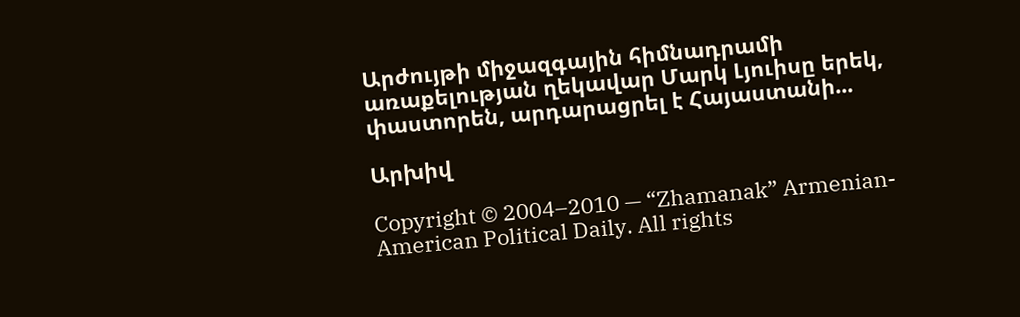Արժույթի միջազգային հիմնադրամի առաքելության ղեկավար Մարկ Լյուիսը երեկ, փաստորեն, արդարացրել է Հայաստանի...

Արխիվ

Copyright © 2004–2010 — “Zhamanak” Armenian-American Political Daily. All rights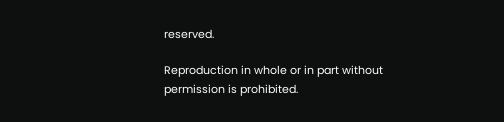reserved.

Reproduction in whole or in part without permission is prohibited.